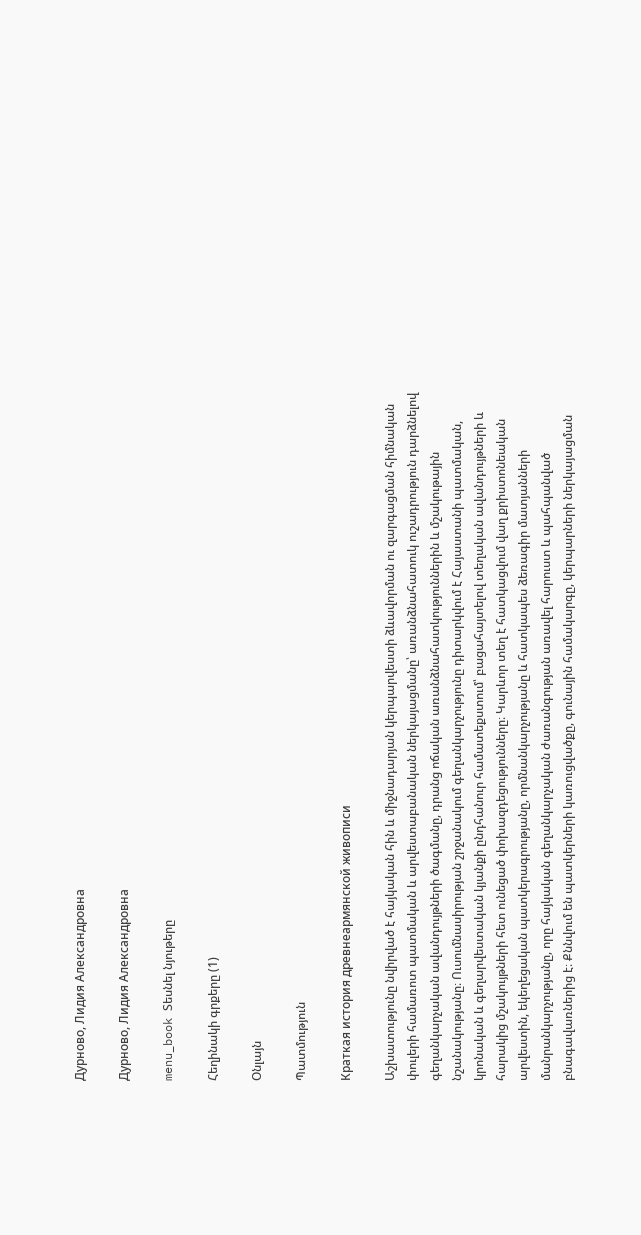Дурново, Лидия Александровна

Дурново, Лидия Александровна

menu_book Տեսնել նյութերը

Հեղինակի գրքերը (1)

Օնլայն

Պատմություն

Краткая история древнеармянской живописи

Աշխատությունը նվիրված է հայկական հին և միջնադարյան կերպարվեստի ձևավորման ու զարգացման հիմնական փուլերի համառոտ պատմական և արվեստաբանական ներկայացմանը՝ առանձնահատուկ ուշադրություն դարձնելով գեղանկարչական ավանդույթների ծագմանը, դրանց ոճական առանձնահատկություններին և մշակութային նշանակությանը։ Ուսումնասիրության շրջանակում գեղանկարչությունը դիտարկվում է Հայաստանի պատմական, կրոնական և գեղարվեստական կյանքի ընդհանուր համատեքստում՝ բացահայտելով տեղական ավանդույթների և հարակից մշակույթների հետ ունեցած փոխազդեցությունները։ Կարևոր տեղ է հատկացվում վաղ քրիստոնեական արվեստին, եկեղեցական պատկերագրությանը, որմնանկարչությանը և հատկապես ձեռագիր մատյանների մանրանկարչությանը, որը հայկական գեղանկարչական ժառանգության առավել հարուստ և պահպանված բնագավառներից է։ Քննվում են պատկերների կառուցվածքը, գունային համակարգը, կերպարների ներկայացման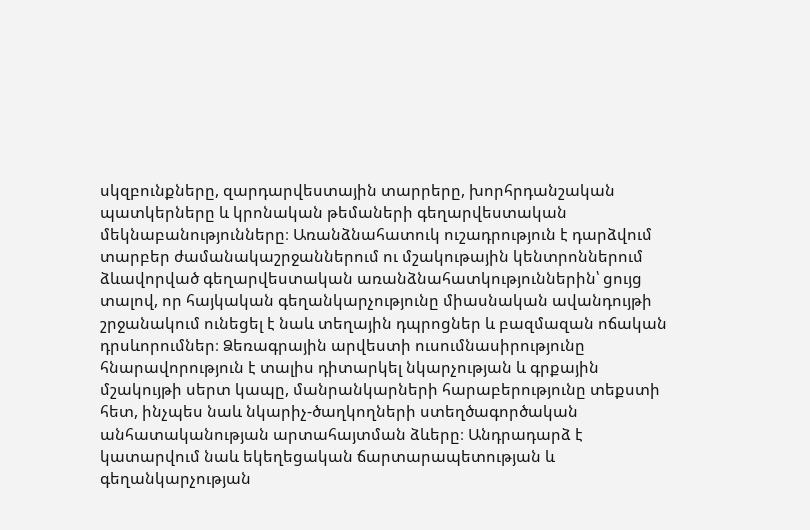սկզբունքները, զարդարվեստային տարրերը, խորհրդանշական պատկերները և կրոնական թեմաների գեղարվեստական մեկնաբանությունները։ Առանձնահատուկ ուշադրություն է դարձվում տարբեր ժամանակաշրջաններում ու մշակութային կենտրոններում ձևավորված գեղարվեստական առանձնահատկություններին՝ ցույց տալով, որ հայկական գեղանկարչությունը միասնական ավանդույթի շրջանակում ունեցել է նաև տեղային դպրոցներ և բազմազան ոճական դրսևորումներ։ Ձեռագրային արվեստի ուսումնասիրությունը հնարավորություն է տալիս դիտարկել նկարչության և գրքային մշակույթի սերտ կապը, մանրանկարների հարաբերությունը տեքստի հետ, ինչպես նաև նկարիչ-ծաղկողների ստեղծագործական անհատականության արտահայտման ձևերը։ Անդրադարձ է կատարվում նաև եկեղեցական ճարտարապետության և գեղանկարչության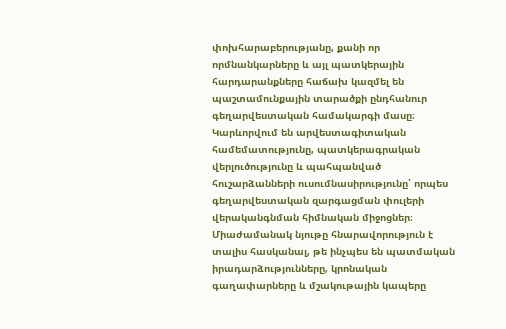փոխհարաբերությանը, քանի որ որմնանկարները և այլ պատկերային հարդարանքները հաճախ կազմել են պաշտամունքային տարածքի ընդհանուր գեղարվեստական համակարգի մասը։ Կարևորվում են արվեստագիտական համեմատությունը, պատկերագրական վերլուծությունը և պահպանված հուշարձանների ուսումնասիրությունը՝ որպես գեղարվեստական զարգացման փուլերի վերականգնման հիմնական միջոցներ։ Միաժամանակ նյութը հնարավորություն է տալիս հասկանալ, թե ինչպես են պատմական իրադարձությունները, կրոնական գաղափարները և մշակութային կապերը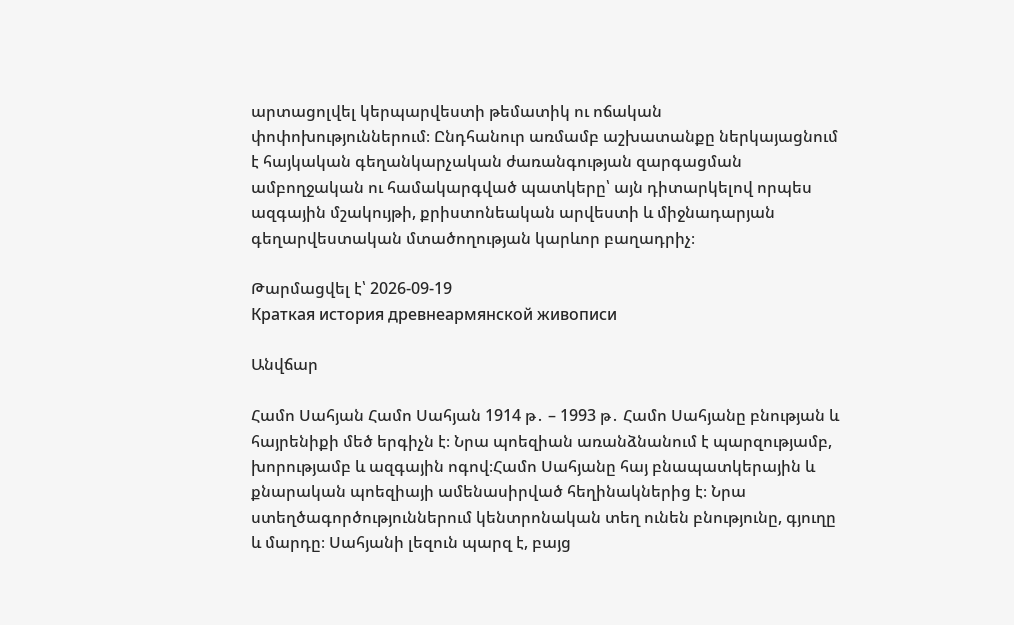արտացոլվել կերպարվեստի թեմատիկ ու ոճական փոփոխություններում։ Ընդհանուր առմամբ աշխատանքը ներկայացնում է հայկական գեղանկարչական ժառանգության զարգացման ամբողջական ու համակարգված պատկերը՝ այն դիտարկելով որպես ազգային մշակույթի, քրիստոնեական արվեստի և միջնադարյան գեղարվեստական մտածողության կարևոր բաղադրիչ։

Թարմացվել է՝ 2026-09-19
Краткая история древнеармянской живописи

Անվճար

Համո Սահյան Համո Սահյան 1914 թ․ – 1993 թ․ Համո Սահյանը բնության և հայրենիքի մեծ երգիչն է։ Նրա պոեզիան առանձնանում է պարզությամբ, խորությամբ և ազգային ոգով։Համո Սահյանը հայ բնապատկերային և քնարական պոեզիայի ամենասիրված հեղինակներից է։ Նրա ստեղծագործություններում կենտրոնական տեղ ունեն բնությունը, գյուղը և մարդը։ Սահյանի լեզուն պարզ է, բայց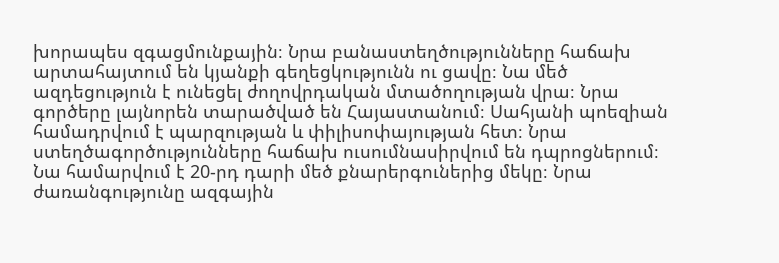խորապես զգացմունքային։ Նրա բանաստեղծությունները հաճախ արտահայտում են կյանքի գեղեցկությունն ու ցավը։ Նա մեծ ազդեցություն է ունեցել ժողովրդական մտածողության վրա։ Նրա գործերը լայնորեն տարածված են Հայաստանում։ Սահյանի պոեզիան համադրվում է պարզության և փիլիսոփայության հետ։ Նրա ստեղծագործությունները հաճախ ուսումնասիրվում են դպրոցներում։ Նա համարվում է 20-րդ դարի մեծ քնարերգուներից մեկը։ Նրա ժառանգությունը ազգային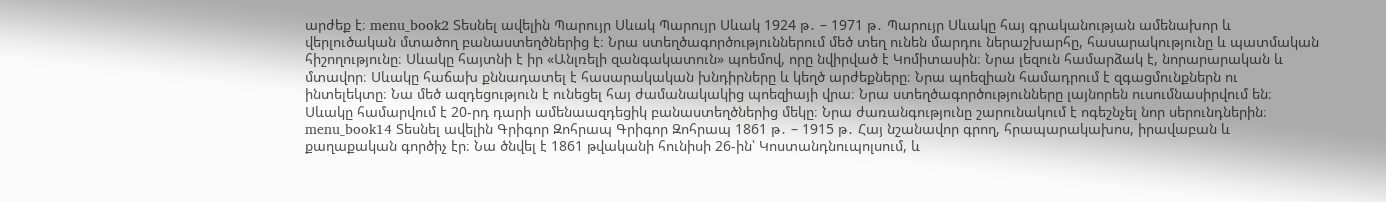արժեք է։ menu_book2 Տեսնել ավելին Պարույր Սևակ Պարույր Սևակ 1924 թ․ – 1971 թ․ Պարույր Սևակը հայ գրականության ամենախոր և վերլուծական մտածող բանաստեղծներից է։ Նրա ստեղծագործություններում մեծ տեղ ունեն մարդու ներաշխարհը, հասարակությունը և պատմական հիշողությունը։ Սևակը հայտնի է իր «Անլռելի զանգակատուն» պոեմով, որը նվիրված է Կոմիտասին։ Նրա լեզուն համարձակ է, նորարարական և մտավոր։ Սևակը հաճախ քննադատել է հասարակական խնդիրները և կեղծ արժեքները։ Նրա պոեզիան համադրում է զգացմունքներն ու ինտելեկտը։ Նա մեծ ազդեցություն է ունեցել հայ ժամանակակից պոեզիայի վրա։ Նրա ստեղծագործությունները լայնորեն ուսումնասիրվում են։ Սևակը համարվում է 20-րդ դարի ամենաազդեցիկ բանաստեղծներից մեկը։ Նրա ժառանգությունը շարունակում է ոգեշնչել նոր սերունդներին։ menu_book14 Տեսնել ավելին Գրիգոր Զոհրապ Գրիգոր Զոհրապ 1861 թ․ – 1915 թ․ Հայ նշանավոր գրող, հրապարակախոս, իրավաբան և քաղաքական գործիչ էր։ Նա ծնվել է 1861 թվականի հունիսի 26-ին՝ Կոստանդնուպոլսում, և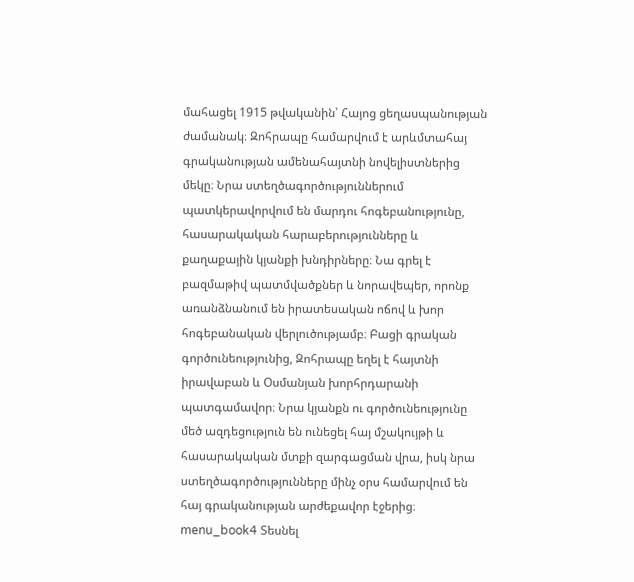մահացել 1915 թվականին՝ Հայոց ցեղասպանության ժամանակ։ Զոհրապը համարվում է արևմտահայ գրականության ամենահայտնի նովելիստներից մեկը։ Նրա ստեղծագործություններում պատկերավորվում են մարդու հոգեբանությունը, հասարակական հարաբերությունները և քաղաքային կյանքի խնդիրները։ Նա գրել է բազմաթիվ պատմվածքներ և նորավեպեր, որոնք առանձնանում են իրատեսական ոճով և խոր հոգեբանական վերլուծությամբ։ Բացի գրական գործունեությունից, Զոհրապը եղել է հայտնի իրավաբան և Օսմանյան խորհրդարանի պատգամավոր։ Նրա կյանքն ու գործունեությունը մեծ ազդեցություն են ունեցել հայ մշակույթի և հասարակական մտքի զարգացման վրա, իսկ նրա ստեղծագործությունները մինչ օրս համարվում են հայ գրականության արժեքավոր էջերից։ menu_book4 Տեսնել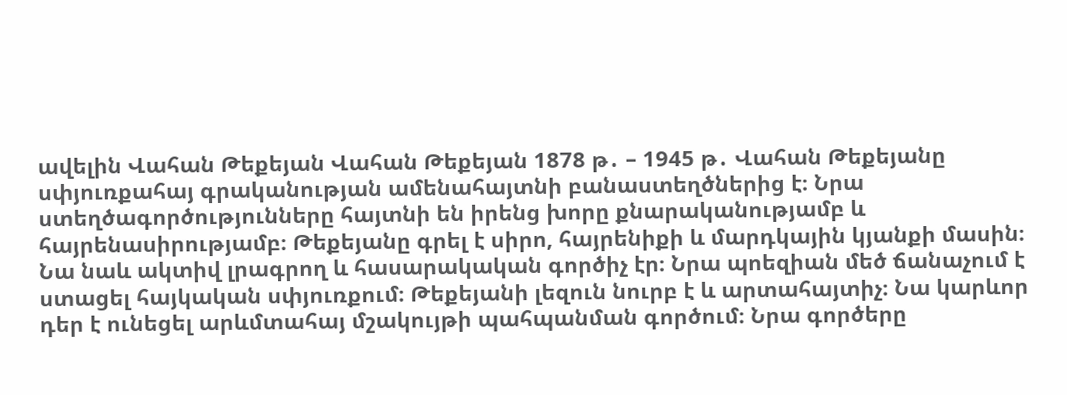ավելին Վահան Թեքեյան Վահան Թեքեյան 1878 թ․ – 1945 թ․ Վահան Թեքեյանը սփյուռքահայ գրականության ամենահայտնի բանաստեղծներից է։ Նրա ստեղծագործությունները հայտնի են իրենց խորը քնարականությամբ և հայրենասիրությամբ։ Թեքեյանը գրել է սիրո, հայրենիքի և մարդկային կյանքի մասին։ Նա նաև ակտիվ լրագրող և հասարակական գործիչ էր։ Նրա պոեզիան մեծ ճանաչում է ստացել հայկական սփյուռքում։ Թեքեյանի լեզուն նուրբ է և արտահայտիչ։ Նա կարևոր դեր է ունեցել արևմտահայ մշակույթի պահպանման գործում։ Նրա գործերը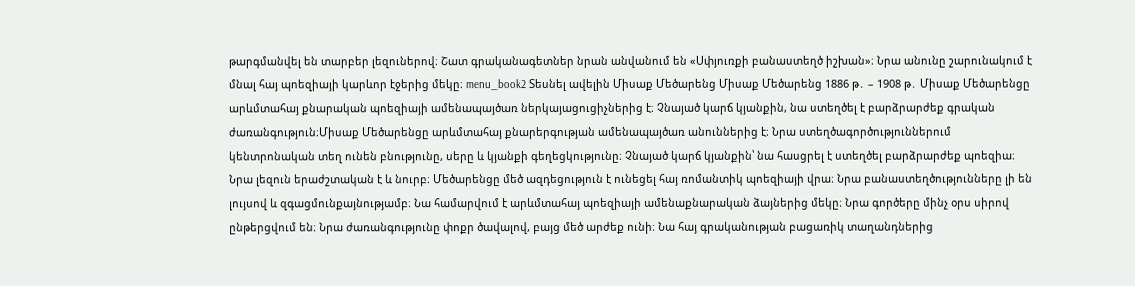թարգմանվել են տարբեր լեզուներով։ Շատ գրականագետներ նրան անվանում են «Սփյուռքի բանաստեղծ իշխան»։ Նրա անունը շարունակում է մնալ հայ պոեզիայի կարևոր էջերից մեկը։ menu_book2 Տեսնել ավելին Միսաք Մեծարենց Միսաք Մեծարենց 1886 թ․ – 1908 թ․ Միսաք Մեծարենցը արևմտահայ քնարական պոեզիայի ամենապայծառ ներկայացուցիչներից է։ Չնայած կարճ կյանքին, նա ստեղծել է բարձրարժեք գրական ժառանգություն։Միսաք Մեծարենցը արևմտահայ քնարերգության ամենապայծառ անուններից է։ Նրա ստեղծագործություններում կենտրոնական տեղ ունեն բնությունը, սերը և կյանքի գեղեցկությունը։ Չնայած կարճ կյանքին՝ նա հասցրել է ստեղծել բարձրարժեք պոեզիա։ Նրա լեզուն երաժշտական է և նուրբ։ Մեծարենցը մեծ ազդեցություն է ունեցել հայ ռոմանտիկ պոեզիայի վրա։ Նրա բանաստեղծությունները լի են լույսով և զգացմունքայնությամբ։ Նա համարվում է արևմտահայ պոեզիայի ամենաքնարական ձայներից մեկը։ Նրա գործերը մինչ օրս սիրով ընթերցվում են։ Նրա ժառանգությունը փոքր ծավալով, բայց մեծ արժեք ունի։ Նա հայ գրականության բացառիկ տաղանդներից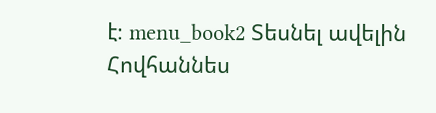է։ menu_book2 Տեսնել ավելին Հովհաննես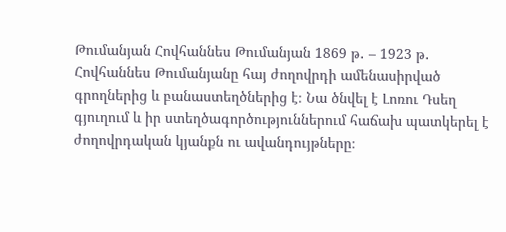Թումանյան Հովհաննես Թումանյան 1869 թ․ – 1923 թ․ Հովհաննես Թումանյանը հայ ժողովրդի ամենասիրված գրողներից և բանաստեղծներից է։ Նա ծնվել է Լոռու Դսեղ գյուղում և իր ստեղծագործություններում հաճախ պատկերել է ժողովրդական կյանքն ու ավանդույթները։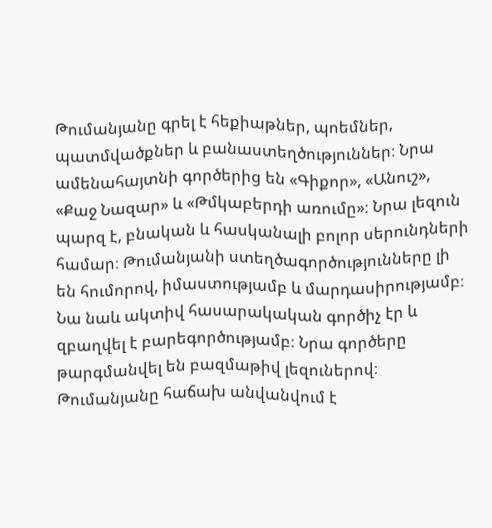Թումանյանը գրել է հեքիաթներ, պոեմներ, պատմվածքներ և բանաստեղծություններ։ Նրա ամենահայտնի գործերից են «Գիքոր», «Անուշ», «Քաջ Նազար» և «Թմկաբերդի առումը»։ Նրա լեզուն պարզ է, բնական և հասկանալի բոլոր սերունդների համար։ Թումանյանի ստեղծագործությունները լի են հումորով, իմաստությամբ և մարդասիրությամբ։ Նա նաև ակտիվ հասարակական գործիչ էր և զբաղվել է բարեգործությամբ։ Նրա գործերը թարգմանվել են բազմաթիվ լեզուներով։ Թումանյանը հաճախ անվանվում է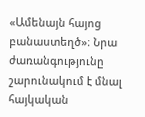«Ամենայն հայոց բանաստեղծ»։ Նրա ժառանգությունը շարունակում է մնալ հայկական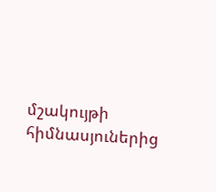մշակույթի հիմնասյուներից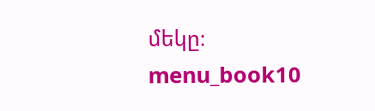մեկը։ menu_book10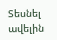Տեսնել ավելին